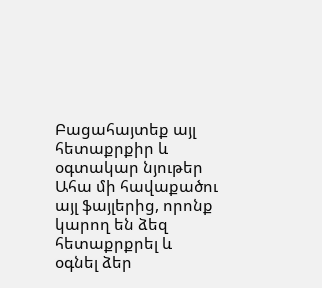Բացահայտեք այլ հետաքրքիր և օգտակար նյութեր
Ահա մի հավաքածու այլ ֆայլերից, որոնք կարող են ձեզ հետաքրքրել և օգնել ձեր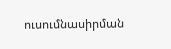ուսումնասիրման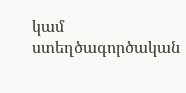կամ ստեղծագործական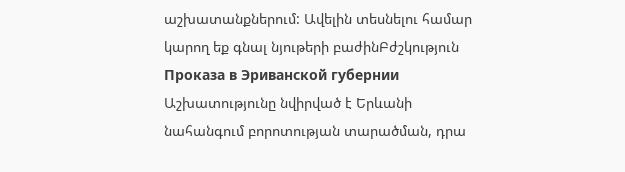աշխատանքներում: Ավելին տեսնելու համար կարող եք գնալ նյութերի բաժինԲժշկություն
Проказа в Эриванской губернии
Աշխատությունը նվիրված է Երևանի նահանգում բորոտության տարածման, դրա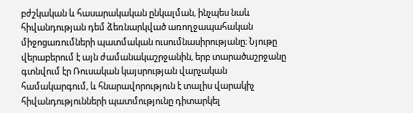բժշկական և հասարակական ընկալման, ինչպես նաև հիվանդության դեմ ձեռնարկված առողջապահական միջոցառումների պատմական ուսումնասիրությանը։ Նյութը վերաբերում է այն ժամանակաշրջանին, երբ տարածաշրջանը գտնվում էր Ռուսական կայսրության վարչական համակարգում, և հնարավորություն է տալիս վարակիչ հիվանդությունների պատմությունը դիտարկել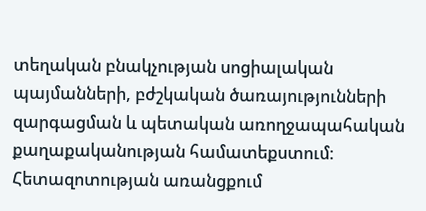տեղական բնակչության սոցիալական պայմանների, բժշկական ծառայությունների զարգացման և պետական առողջապահական քաղաքականության համատեքստում։ Հետազոտության առանցքում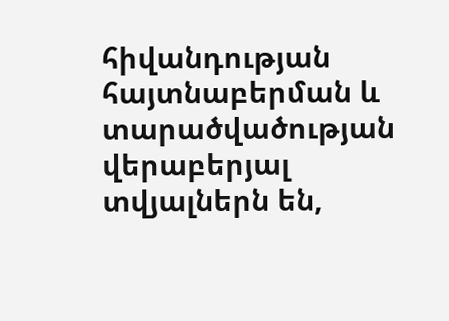հիվանդության հայտնաբերման և տարածվածության վերաբերյալ տվյալներն են,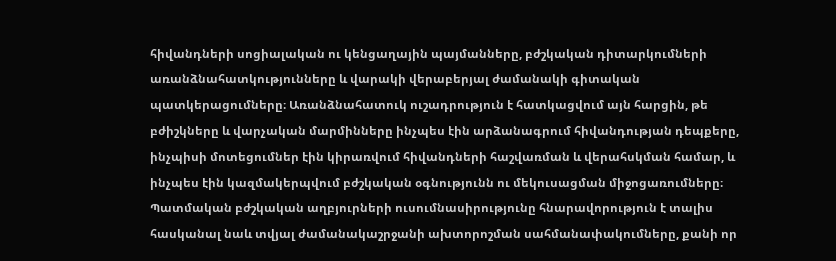հիվանդների սոցիալական ու կենցաղային պայմանները, բժշկական դիտարկումների առանձնահատկությունները և վարակի վերաբերյալ ժամանակի գիտական պատկերացումները։ Առանձնահատուկ ուշադրություն է հատկացվում այն հարցին, թե բժիշկները և վարչական մարմինները ինչպես էին արձանագրում հիվանդության դեպքերը, ինչպիսի մոտեցումներ էին կիրառվում հիվանդների հաշվառման և վերահսկման համար, և ինչպես էին կազմակերպվում բժշկական օգնությունն ու մեկուսացման միջոցառումները։ Պատմական բժշկական աղբյուրների ուսումնասիրությունը հնարավորություն է տալիս հասկանալ նաև տվյալ ժամանակաշրջանի ախտորոշման սահմանափակումները, քանի որ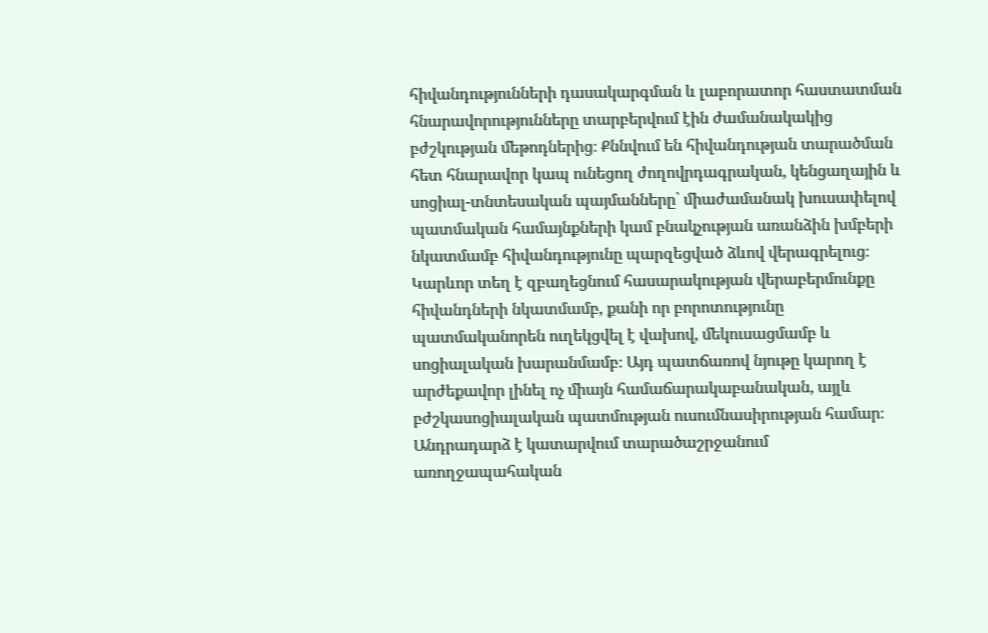հիվանդությունների դասակարգման և լաբորատոր հաստատման հնարավորությունները տարբերվում էին ժամանակակից բժշկության մեթոդներից։ Քննվում են հիվանդության տարածման հետ հնարավոր կապ ունեցող ժողովրդագրական, կենցաղային և սոցիալ-տնտեսական պայմանները՝ միաժամանակ խուսափելով պատմական համայնքների կամ բնակչության առանձին խմբերի նկատմամբ հիվանդությունը պարզեցված ձևով վերագրելուց։ Կարևոր տեղ է զբաղեցնում հասարակության վերաբերմունքը հիվանդների նկատմամբ, քանի որ բորոտությունը պատմականորեն ուղեկցվել է վախով, մեկուսացմամբ և սոցիալական խարանմամբ։ Այդ պատճառով նյութը կարող է արժեքավոր լինել ոչ միայն համաճարակաբանական, այլև բժշկասոցիալական պատմության ուսումնասիրության համար։ Անդրադարձ է կատարվում տարածաշրջանում առողջապահական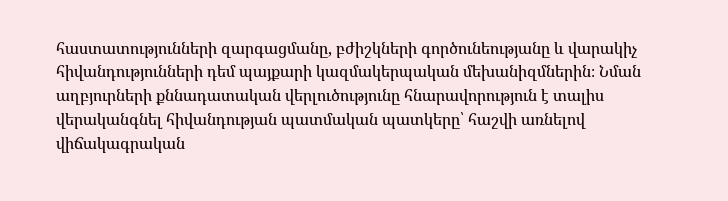հաստատությունների զարգացմանը, բժիշկների գործունեությանը և վարակիչ հիվանդությունների դեմ պայքարի կազմակերպական մեխանիզմներին։ Նման աղբյուրների քննադատական վերլուծությունը հնարավորություն է տալիս վերականգնել հիվանդության պատմական պատկերը՝ հաշվի առնելով վիճակագրական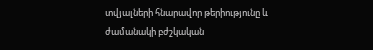տվյալների հնարավոր թերիությունը և ժամանակի բժշկական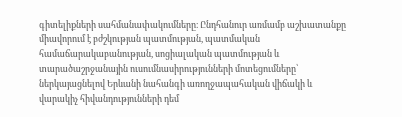գիտելիքների սահմանափակումները։ Ընդհանուր առմամբ աշխատանքը միավորում է բժշկության պատմության, պատմական համաճարակաբանության, սոցիալական պատմության և տարածաշրջանային ուսումնասիրությունների մոտեցումները՝ ներկայացնելով Երևանի նահանգի առողջապահական վիճակի և վարակիչ հիվանդությունների դեմ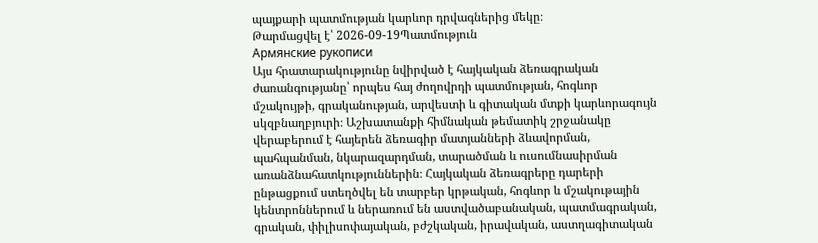պայքարի պատմության կարևոր դրվագներից մեկը։
Թարմացվել է՝ 2026-09-19Պատմություն
Армянские рукописи
Այս հրատարակությունը նվիրված է հայկական ձեռագրական ժառանգությանը՝ որպես հայ ժողովրդի պատմության, հոգևոր մշակույթի, գրականության, արվեստի և գիտական մտքի կարևորագույն սկզբնաղբյուրի։ Աշխատանքի հիմնական թեմատիկ շրջանակը վերաբերում է հայերեն ձեռագիր մատյանների ձևավորման, պահպանման, նկարազարդման, տարածման և ուսումնասիրման առանձնահատկություններին։ Հայկական ձեռագրերը դարերի ընթացքում ստեղծվել են տարբեր կրթական, հոգևոր և մշակութային կենտրոններում և ներառում են աստվածաբանական, պատմագրական, գրական, փիլիսոփայական, բժշկական, իրավական, աստղագիտական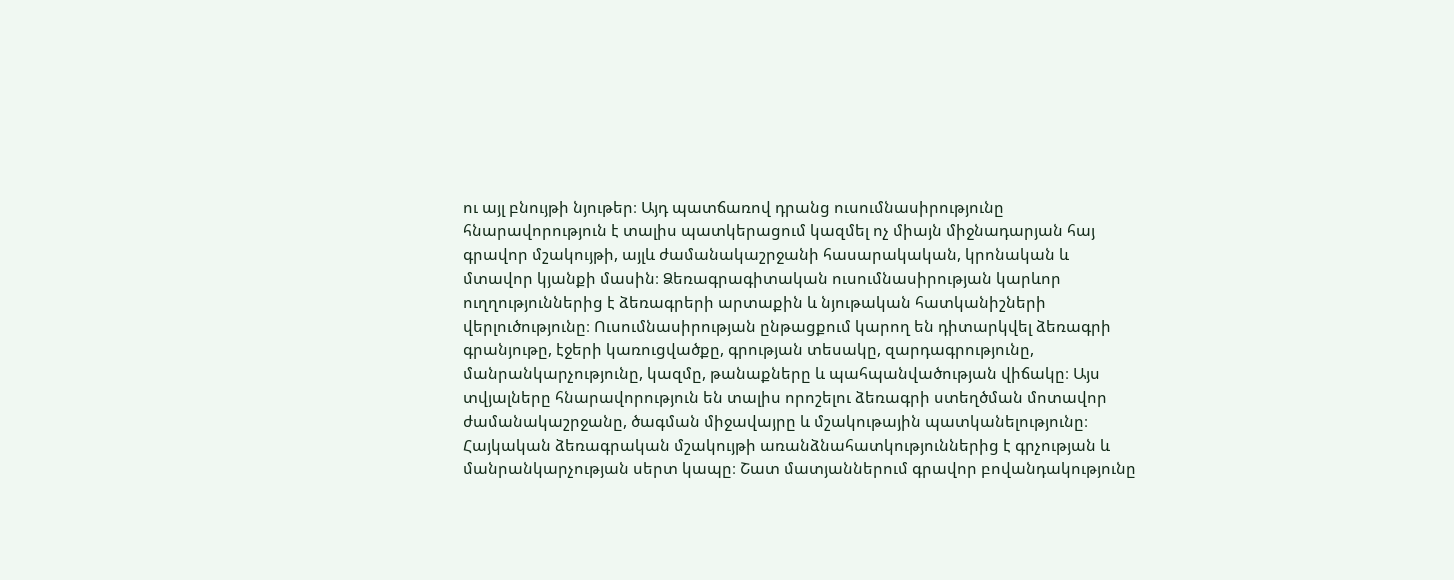ու այլ բնույթի նյութեր։ Այդ պատճառով դրանց ուսումնասիրությունը հնարավորություն է տալիս պատկերացում կազմել ոչ միայն միջնադարյան հայ գրավոր մշակույթի, այլև ժամանակաշրջանի հասարակական, կրոնական և մտավոր կյանքի մասին։ Ձեռագրագիտական ուսումնասիրության կարևոր ուղղություններից է ձեռագրերի արտաքին և նյութական հատկանիշների վերլուծությունը։ Ուսումնասիրության ընթացքում կարող են դիտարկվել ձեռագրի գրանյութը, էջերի կառուցվածքը, գրության տեսակը, զարդագրությունը, մանրանկարչությունը, կազմը, թանաքները և պահպանվածության վիճակը։ Այս տվյալները հնարավորություն են տալիս որոշելու ձեռագրի ստեղծման մոտավոր ժամանակաշրջանը, ծագման միջավայրը և մշակութային պատկանելությունը։ Հայկական ձեռագրական մշակույթի առանձնահատկություններից է գրչության և մանրանկարչության սերտ կապը։ Շատ մատյաններում գրավոր բովանդակությունը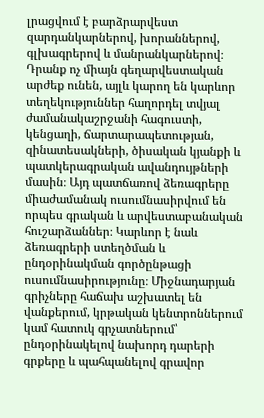լրացվում է բարձրարվեստ զարդանկարներով, խորաններով, գլխագրերով և մանրանկարներով։ Դրանք ոչ միայն գեղարվեստական արժեք ունեն, այլև կարող են կարևոր տեղեկություններ հաղորդել տվյալ ժամանակաշրջանի հագուստի, կենցաղի, ճարտարապետության, զինատեսակների, ծիսական կյանքի և պատկերագրական ավանդույթների մասին։ Այդ պատճառով ձեռագրերը միաժամանակ ուսումնասիրվում են որպես գրական և արվեստաբանական հուշարձաններ։ Կարևոր է նաև ձեռագրերի ստեղծման և ընդօրինակման գործընթացի ուսումնասիրությունը։ Միջնադարյան գրիչները հաճախ աշխատել են վանքերում, կրթական կենտրոններում կամ հատուկ գրչատներում՝ ընդօրինակելով նախորդ դարերի գրքերը և պահպանելով գրավոր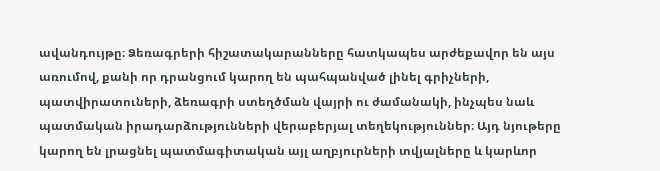ավանդույթը։ Ձեռագրերի հիշատակարանները հատկապես արժեքավոր են այս առումով, քանի որ դրանցում կարող են պահպանված լինել գրիչների, պատվիրատուների, ձեռագրի ստեղծման վայրի ու ժամանակի, ինչպես նաև պատմական իրադարձությունների վերաբերյալ տեղեկություններ։ Այդ նյութերը կարող են լրացնել պատմագիտական այլ աղբյուրների տվյալները և կարևոր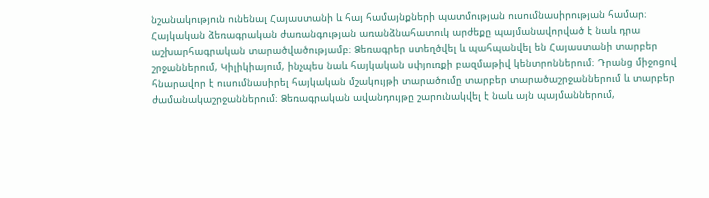նշանակություն ունենալ Հայաստանի և հայ համայնքների պատմության ուսումնասիրության համար։ Հայկական ձեռագրական ժառանգության առանձնահատուկ արժեքը պայմանավորված է նաև դրա աշխարհագրական տարածվածությամբ։ Ձեռագրեր ստեղծվել և պահպանվել են Հայաստանի տարբեր շրջաններում, Կիլիկիայում, ինչպես նաև հայկական սփյուռքի բազմաթիվ կենտրոններում։ Դրանց միջոցով հնարավոր է ուսումնասիրել հայկական մշակույթի տարածումը տարբեր տարածաշրջաններում և տարբեր ժամանակաշրջաններում։ Ձեռագրական ավանդույթը շարունակվել է նաև այն պայմաններում,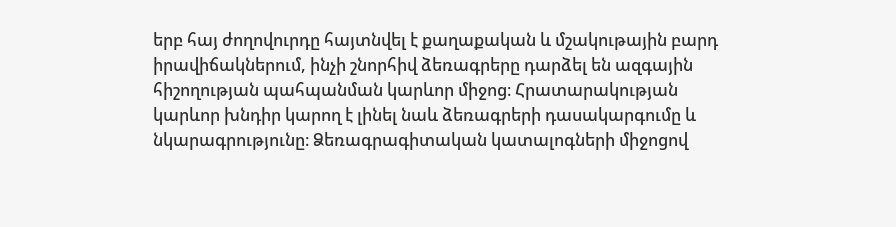երբ հայ ժողովուրդը հայտնվել է քաղաքական և մշակութային բարդ իրավիճակներում, ինչի շնորհիվ ձեռագրերը դարձել են ազգային հիշողության պահպանման կարևոր միջոց։ Հրատարակության կարևոր խնդիր կարող է լինել նաև ձեռագրերի դասակարգումը և նկարագրությունը։ Ձեռագրագիտական կատալոգների միջոցով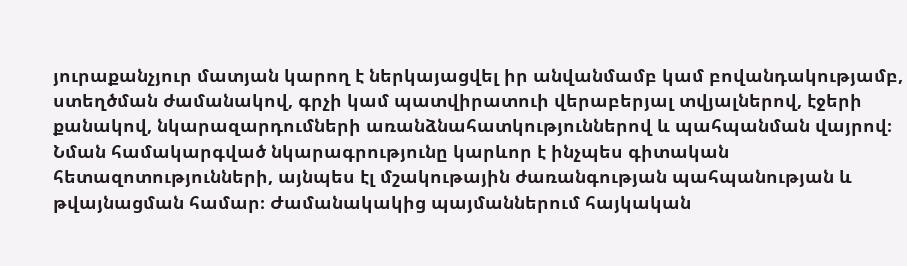յուրաքանչյուր մատյան կարող է ներկայացվել իր անվանմամբ կամ բովանդակությամբ, ստեղծման ժամանակով, գրչի կամ պատվիրատուի վերաբերյալ տվյալներով, էջերի քանակով, նկարազարդումների առանձնահատկություններով և պահպանման վայրով։ Նման համակարգված նկարագրությունը կարևոր է ինչպես գիտական հետազոտությունների, այնպես էլ մշակութային ժառանգության պահպանության և թվայնացման համար։ Ժամանակակից պայմաններում հայկական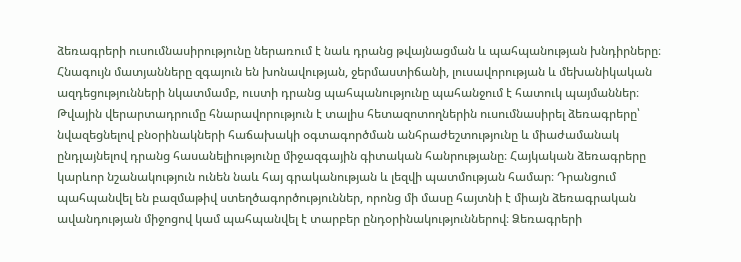ձեռագրերի ուսումնասիրությունը ներառում է նաև դրանց թվայնացման և պահպանության խնդիրները։ Հնագույն մատյանները զգայուն են խոնավության, ջերմաստիճանի, լուսավորության և մեխանիկական ազդեցությունների նկատմամբ, ուստի դրանց պահպանությունը պահանջում է հատուկ պայմաններ։ Թվային վերարտադրումը հնարավորություն է տալիս հետազոտողներին ուսումնասիրել ձեռագրերը՝ նվազեցնելով բնօրինակների հաճախակի օգտագործման անհրաժեշտությունը և միաժամանակ ընդլայնելով դրանց հասանելիությունը միջազգային գիտական հանրությանը։ Հայկական ձեռագրերը կարևոր նշանակություն ունեն նաև հայ գրականության և լեզվի պատմության համար։ Դրանցում պահպանվել են բազմաթիվ ստեղծագործություններ, որոնց մի մասը հայտնի է միայն ձեռագրական ավանդության միջոցով կամ պահպանվել է տարբեր ընդօրինակություններով։ Ձեռագրերի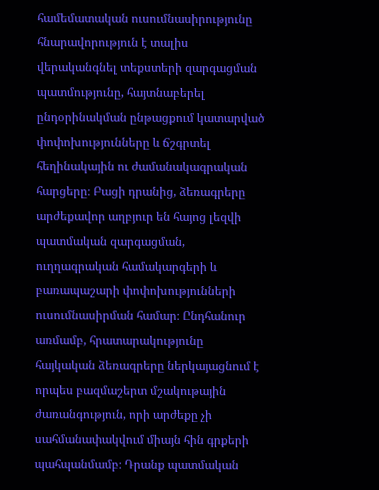համեմատական ուսումնասիրությունը հնարավորություն է տալիս վերականգնել տեքստերի զարգացման պատմությունը, հայտնաբերել ընդօրինակման ընթացքում կատարված փոփոխությունները և ճշգրտել հեղինակային ու ժամանակագրական հարցերը։ Բացի դրանից, ձեռագրերը արժեքավոր աղբյուր են հայոց լեզվի պատմական զարգացման, ուղղագրական համակարգերի և բառապաշարի փոփոխությունների ուսումնասիրման համար։ Ընդհանուր առմամբ, հրատարակությունը հայկական ձեռագրերը ներկայացնում է որպես բազմաշերտ մշակութային ժառանգություն, որի արժեքը չի սահմանափակվում միայն հին գրքերի պահպանմամբ։ Դրանք պատմական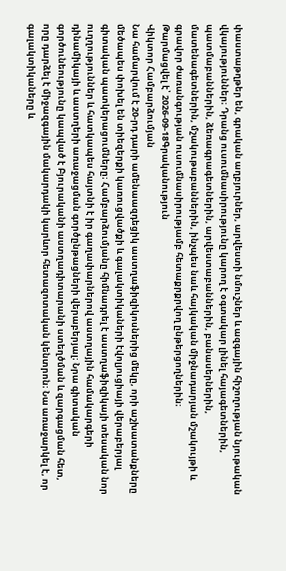փաստաթղթեր են, գրական աղբյուրներ, արվեստի նմուշներ և ազգային հիշողության նյութական վկայություններ։ Դրանց ուսումնասիրությունը կարող է օգտակար լինել հայագետներին, պատմաբաններին, ձեռագրագետներին, արվեստաբաններին, բանասերներին, մատենագետներին, մշակութաբաններին, ինչպես նաև հայկական միջնադարյան մշակույթի և գրավոր ժառանգության ուսումնասիրությամբ հետաքրքրվող ընթերցողներին։
Թարմացվել է՝ 2026-09-18Գրականություն
Վիկտոր Համբարձումյան
Նա համարվում է 20-րդ դարի ամենաազդեցիկ աստղաֆիզիկոսներից մեկը, որի աշխատանքները մեծապես փոխել են տիեզերքի կառուցվածքի և գալակտիկաների էվոլյուցիայի վերաբերյալ գիտական պատկերացումները։ Համբարձումյանը հիմնադրել է աստղաֆիզիկայի տեսական նոր ուղղություններ և հատկապես հայտնի է իր գաղափարներով աստղային համակարգերի դինամիկայի և աստղերի առաջացման գործընթացների վերաբերյալ։ Նրա գիտական գործունեությունը կապված է Բյուրականի աստղադիտարանի ստեղծման և զարգացման հետ, որը դարձել է միջազգային մակարդակի կարևոր հետազոտական կենտրոն։ Նա առաջարկել է, որ գալակտիկաները և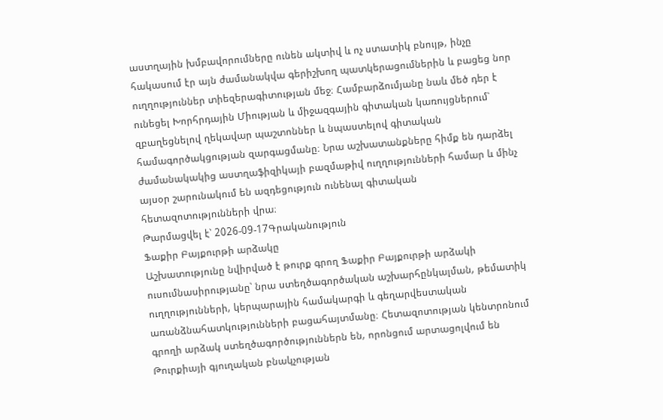աստղային խմբավորումները ունեն ակտիվ և ոչ ստատիկ բնույթ, ինչը հակասում էր այն ժամանակվա գերիշխող պատկերացումներին և բացեց նոր ուղղություններ տիեզերագիտության մեջ։ Համբարձումյանը նաև մեծ դեր է ունեցել Խորհրդային Միության և միջազգային գիտական կառույցներում՝ զբաղեցնելով ղեկավար պաշտոններ և նպաստելով գիտական համագործակցության զարգացմանը։ Նրա աշխատանքները հիմք են դարձել ժամանակակից աստղաֆիզիկայի բազմաթիվ ուղղությունների համար և մինչ այսօր շարունակում են ազդեցություն ունենալ գիտական հետազոտությունների վրա։
Թարմացվել է՝ 2026-09-17Գրականություն
Ֆաքիր Բայքուրթի արձակը
Աշխատությունը նվիրված է թուրք գրող Ֆաքիր Բայքուրթի արձակի ուսումնասիրությանը՝ նրա ստեղծագործական աշխարհընկալման, թեմատիկ ուղղությունների, կերպարային համակարգի և գեղարվեստական առանձնահատկությունների բացահայտմանը։ Հետազոտության կենտրոնում գրողի արձակ ստեղծագործություններն են, որոնցում արտացոլվում են Թուրքիայի գյուղական բնակչության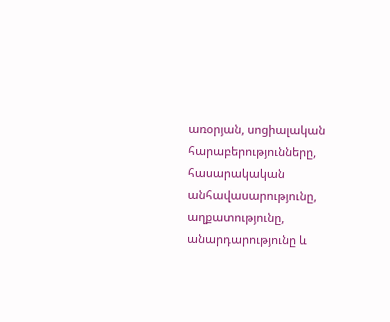առօրյան, սոցիալական հարաբերությունները, հասարակական անհավասարությունը, աղքատությունը, անարդարությունը և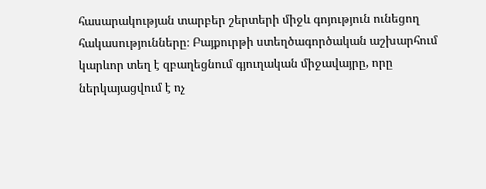հասարակության տարբեր շերտերի միջև գոյություն ունեցող հակասությունները։ Բայքուրթի ստեղծագործական աշխարհում կարևոր տեղ է զբաղեցնում գյուղական միջավայրը, որը ներկայացվում է ոչ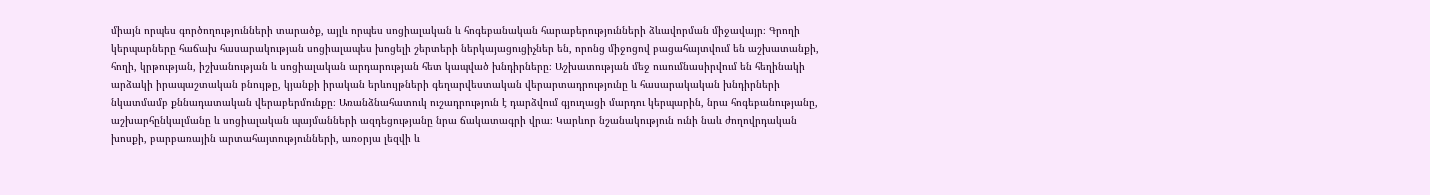միայն որպես գործողությունների տարածք, այլև որպես սոցիալական և հոգեբանական հարաբերությունների ձևավորման միջավայր։ Գրողի կերպարները հաճախ հասարակության սոցիալապես խոցելի շերտերի ներկայացուցիչներ են, որոնց միջոցով բացահայտվում են աշխատանքի, հողի, կրթության, իշխանության և սոցիալական արդարության հետ կապված խնդիրները։ Աշխատության մեջ ուսումնասիրվում են հեղինակի արձակի իրապաշտական բնույթը, կյանքի իրական երևույթների գեղարվեստական վերարտադրությունը և հասարակական խնդիրների նկատմամբ քննադատական վերաբերմունքը։ Առանձնահատուկ ուշադրություն է դարձվում գյուղացի մարդու կերպարին, նրա հոգեբանությանը, աշխարհընկալմանը և սոցիալական պայմանների ազդեցությանը նրա ճակատագրի վրա։ Կարևոր նշանակություն ունի նաև ժողովրդական խոսքի, բարբառային արտահայտությունների, առօրյա լեզվի և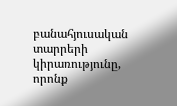բանահյուսական տարրերի կիրառությունը, որոնք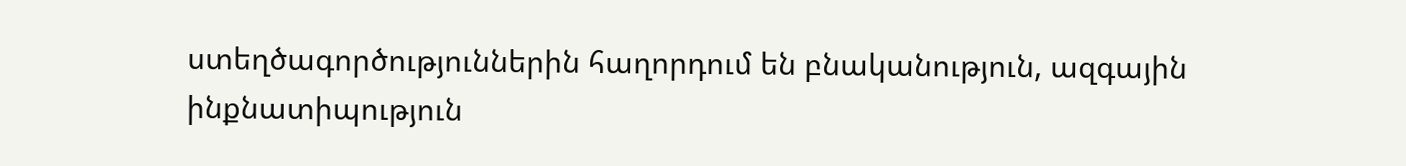ստեղծագործություններին հաղորդում են բնականություն, ազգային ինքնատիպություն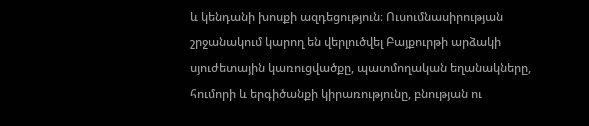և կենդանի խոսքի ազդեցություն։ Ուսումնասիրության շրջանակում կարող են վերլուծվել Բայքուրթի արձակի սյուժետային կառուցվածքը, պատմողական եղանակները, հումորի և երգիծանքի կիրառությունը, բնության ու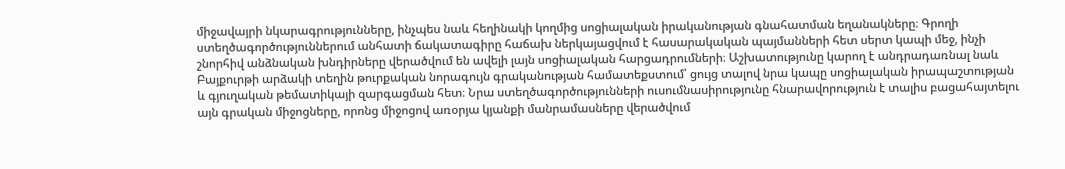միջավայրի նկարագրությունները, ինչպես նաև հեղինակի կողմից սոցիալական իրականության գնահատման եղանակները։ Գրողի ստեղծագործություններում անհատի ճակատագիրը հաճախ ներկայացվում է հասարակական պայմանների հետ սերտ կապի մեջ, ինչի շնորհիվ անձնական խնդիրները վերածվում են ավելի լայն սոցիալական հարցադրումների։ Աշխատությունը կարող է անդրադառնալ նաև Բայքուրթի արձակի տեղին թուրքական նորագույն գրականության համատեքստում՝ ցույց տալով նրա կապը սոցիալական իրապաշտության և գյուղական թեմատիկայի զարգացման հետ։ Նրա ստեղծագործությունների ուսումնասիրությունը հնարավորություն է տալիս բացահայտելու այն գրական միջոցները, որոնց միջոցով առօրյա կյանքի մանրամասները վերածվում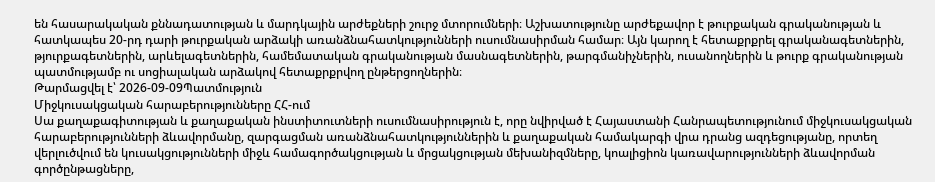են հասարակական քննադատության և մարդկային արժեքների շուրջ մտորումների։ Աշխատությունը արժեքավոր է թուրքական գրականության և հատկապես 20-րդ դարի թուրքական արձակի առանձնահատկությունների ուսումնասիրման համար։ Այն կարող է հետաքրքրել գրականագետներին, թյուրքագետներին, արևելագետներին, համեմատական գրականության մասնագետներին, թարգմանիչներին, ուսանողներին և թուրք գրականության պատմությամբ ու սոցիալական արձակով հետաքրքրվող ընթերցողներին։
Թարմացվել է՝ 2026-09-09Պատմություն
Միջկուսակցական հարաբերությունները ՀՀ-ում
Սա քաղաքագիտության և քաղաքական ինստիտուտների ուսումնասիրություն է, որը նվիրված է Հայաստանի Հանրապետությունում միջկուսակցական հարաբերությունների ձևավորմանը, զարգացման առանձնահատկություններին և քաղաքական համակարգի վրա դրանց ազդեցությանը, որտեղ վերլուծվում են կուսակցությունների միջև համագործակցության և մրցակցության մեխանիզմները, կոալիցիոն կառավարությունների ձևավորման գործընթացները,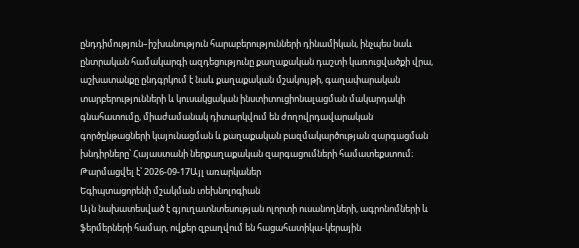ընդդիմություն–իշխանություն հարաբերությունների դինամիկան, ինչպես նաև ընտրական համակարգի ազդեցությունը քաղաքական դաշտի կառուցվածքի վրա, աշխատանքը ընդգրկում է նաև քաղաքական մշակույթի, գաղափարական տարբերությունների և կուսակցական ինստիտուցիոնալացման մակարդակի գնահատումը, միաժամանակ դիտարկվում են ժողովրդավարական գործընթացների կայունացման և քաղաքական բազմակարծության զարգացման խնդիրները՝ Հայաստանի ներքաղաքական զարգացումների համատեքստում։
Թարմացվել է՝ 2026-09-17Այլ առարկաներ
Եգիպտացորենի մշակման տեխնոլոգիան
Այն նախատեսված է գյուղատնտեսության ոլորտի ուսանողների, ագրոնոմների և ֆերմերների համար, ովքեր զբաղվում են հացահատիկա-կերային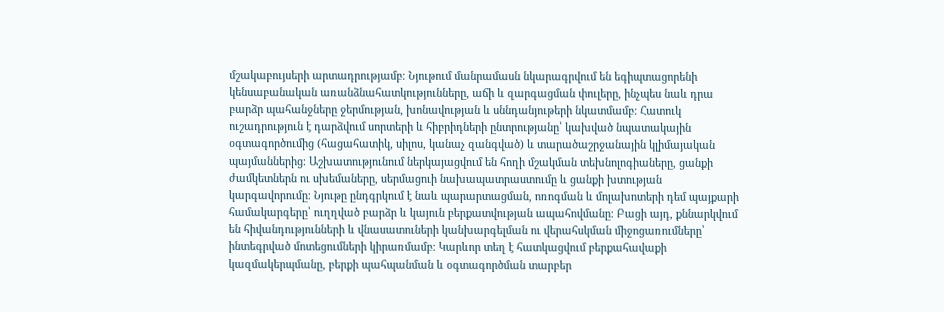մշակաբույսերի արտադրությամբ։ Նյութում մանրամասն նկարագրվում են եգիպտացորենի կենսաբանական առանձնահատկությունները, աճի և զարգացման փուլերը, ինչպես նաև դրա բարձր պահանջները ջերմության, խոնավության և սննդանյութերի նկատմամբ։ Հատուկ ուշադրություն է դարձվում սորտերի և հիբրիդների ընտրությանը՝ կախված նպատակային օգտագործումից (հացահատիկ, սիլոս, կանաչ զանգված) և տարածաշրջանային կլիմայական պայմաններից։ Աշխատությունում ներկայացվում են հողի մշակման տեխնոլոգիաները, ցանքի ժամկետներն ու սխեմաները, սերմացուի նախապատրաստումը և ցանքի խտության կարգավորումը։ Նյութը ընդգրկում է նաև պարարտացման, ոռոգման և մոլախոտերի դեմ պայքարի համակարգերը՝ ուղղված բարձր և կայուն բերքատվության ապահովմանը։ Բացի այդ, քննարկվում են հիվանդությունների և վնասատուների կանխարգելման ու վերահսկման միջոցառումները՝ ինտեգրված մոտեցումների կիրառմամբ։ Կարևոր տեղ է հատկացվում բերքահավաքի կազմակերպմանը, բերքի պահպանման և օգտագործման տարբեր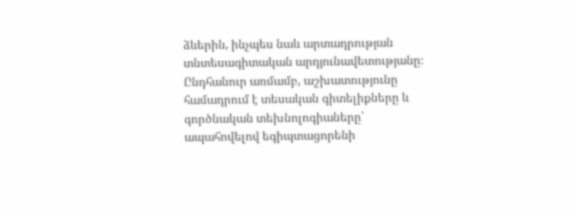ձևերին, ինչպես նաև արտադրության տնտեսագիտական արդյունավետությանը։ Ընդհանուր առմամբ, աշխատությունը համադրում է տեսական գիտելիքները և գործնական տեխնոլոգիաները՝ ապահովելով եգիպտացորենի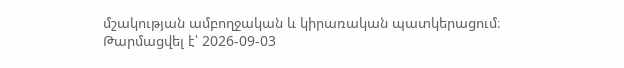մշակության ամբողջական և կիրառական պատկերացում։
Թարմացվել է՝ 2026-09-03